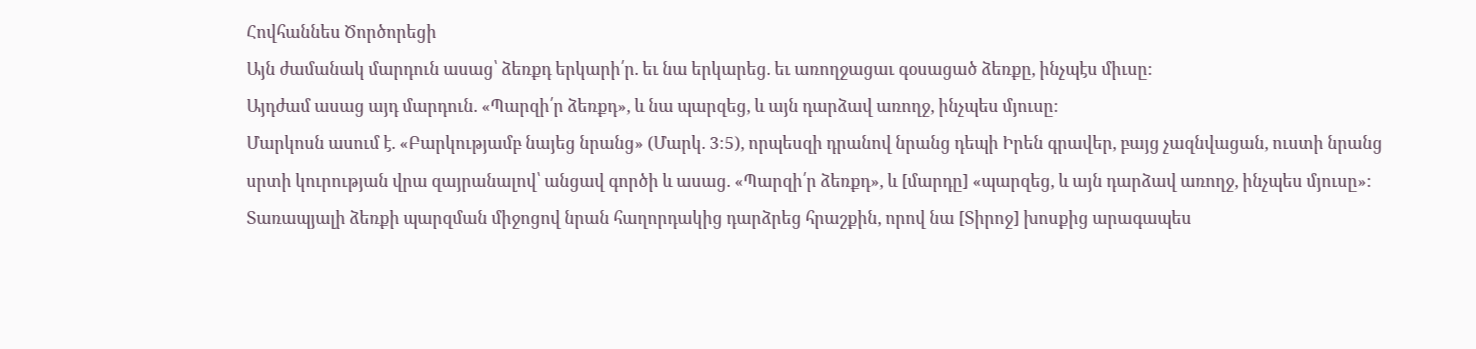Հովհաննես Ծործորեցի
Այն ժամանակ մարդուն ասաց՝ ձեռքդ երկարի՛ր. եւ նա երկարեց. եւ առողջացաւ գօսացած ձեռքը, ինչպէս միւսը:
Այդժամ ասաց այդ մարդուն. «Պարզի՛ր ձեռքդ», և նա պարզեց, և այն դարձավ առողջ, ինչպես մյուսը:
Մարկոսն ասում է. «Բարկությամբ նայեց նրանց» (Մարկ. 3։5), որպեսզի դրանով նրանց դեպի Իրեն գրավեր, բայց չազնվացան, ուստի նրանց սրտի կուրության վրա զայրանալով՝ անցավ գործի և ասաց. «Պարզի՛ր ձեռքդ», և [մարդը] «պարզեց, և այն դարձավ առողջ, ինչպես մյուսը»: Տառապյալի ձեռքի պարզման միջոցով նրան հաղորդակից դարձրեց հրաշքին, որով նա [Տիրոջ] խոսքից արագապես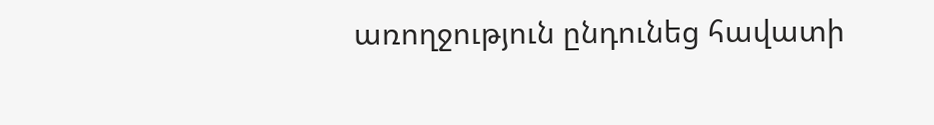առողջություն ընդունեց հավատի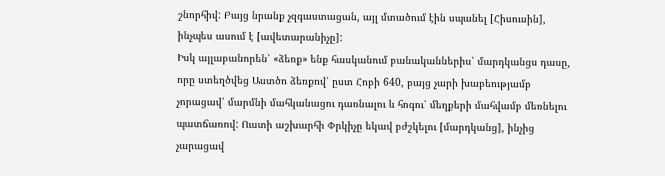շնորհիվ: Բայց նրանք չզգաստացան, այլ մտածում էին սպանել [Հիսուսին], ինչպես ասում է [ավետարանիչը]:
Իսկ այլաբանորեն՝ «ձեռք» ենք հասկանում բանականներիս՝ մարդկանցս դասը, որը ստեղծվեց Աստծո ձեռքով՝ ըստ Հոբի 640, բայց չարի խաբեությամբ չորացավ՝ մարմնի մահկանացու դառնալու և հոգու՝ մեղքերի մահվամբ մեռնելու պատճառով: Ուստի աշխարհի Փրկիչը եկավ բժշկելու [մարդկանց], ինչից չարացավ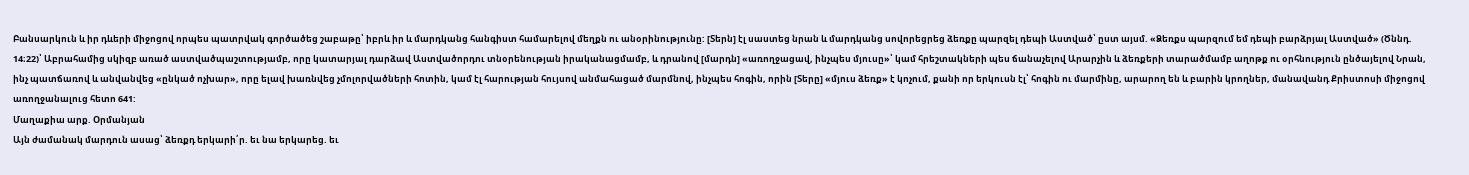Բանսարկուն և իր դևերի միջոցով որպես պատրվակ գործածեց շաբաթը՝ իբրև իր և մարդկանց հանգիստ համարելով մեղքն ու անօրինությունը: [Տերն] էլ սաստեց նրան և մարդկանց սովորեցրեց ձեռքը պարզել դեպի Աստված՝ ըստ այսմ. «Ձեռքս պարզում եմ դեպի բարձրյալ Աստված» (Ծննդ. 14։22)՝ Աբրահամից սկիզբ առած աստվածպաշտությամբ, որը կատարյալ դարձավ Աստվածորդու տնօրենության իրականացմամբ, և դրանով [մարդն] «առողջացավ, ինչպես մյուսը»՝ կամ հրեշտակների պես ճանաչելով Արարչին և ձեռքերի տարածմամբ աղոթք ու օրհնություն ընծայելով Նրան, ինչ պատճառով և անվանվեց «ընկած ոչխար», որը ելավ խառնվեց չմոլորվածների հոտին, կամ էլ հարության հույսով անմահացած մարմնով, ինչպես հոգին, որին [Տերը] «մյուս ձեռք» է կոչում, քանի որ երկուսն էլ՝ հոգին ու մարմինը, արարող են և բարին կրողներ, մանավանդ Քրիստոսի միջոցով առողջանալուց հետո 641:
Մաղաքիա արք. Օրմանյան
Այն ժամանակ մարդուն ասաց՝ ձեռքդ երկարի՛ր. եւ նա երկարեց. եւ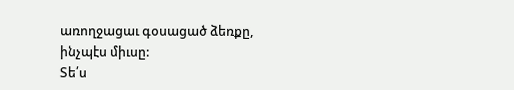առողջացաւ գօսացած ձեռքը, ինչպէս միւսը:
Տե՛ս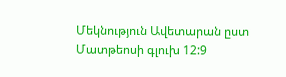Մեկնություն Ավետարան ըստ Մատթեոսի գլուխ 12:9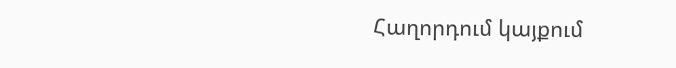Հաղորդում կայքում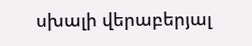սխալի վերաբերյալ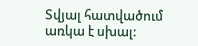Տվյալ հատվածում առկա է սխալ: